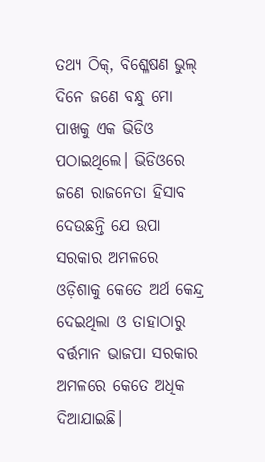ତଥ୍ୟ ଠିକ୍, ବିଶ୍ଳେଷଣ ଭୁଲ୍
ଦିନେ ଜଣେ ବନ୍ଧୁ ମୋ ପାଖକୁ ଏକ ଭିଡିଓ ପଠାଇଥିଲେ। ଭିଡିଓରେ ଜଣେ ରାଜନେତା ହିସାବ ଦେଉଛନ୍ତି ଯେ ଉପା ସରକାର ଅମଳରେ ଓଡ଼ିଶାକୁ କେତେ ଅର୍ଥ କେନ୍ଦ୍ର ଦେଇଥିଲା ଓ ତାହାଠାରୁ ବର୍ତ୍ତମାନ ଭାଜପା ସରକାର ଅମଳରେ କେତେ ଅଧିକ ଦିଆଯାଇଛି।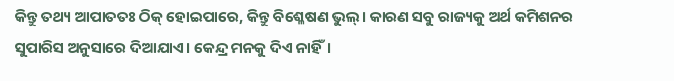କିନ୍ତୁ ତଥ୍ୟ ଆପାତତଃ ଠିକ୍ ହୋଇପାରେ, କିନ୍ତୁ ବିଶ୍ଳେଷଣ ଭୁଲ୍। କାରଣ ସବୁ ରାଜ୍ୟକୁ ଅର୍ଥ କମିଶନର ସୁପାରିସ ଅନୁସାରେ ଦିଆଯାଏ। କେନ୍ଦ୍ର ମନକୁ ଦିଏ ନାହିଁ।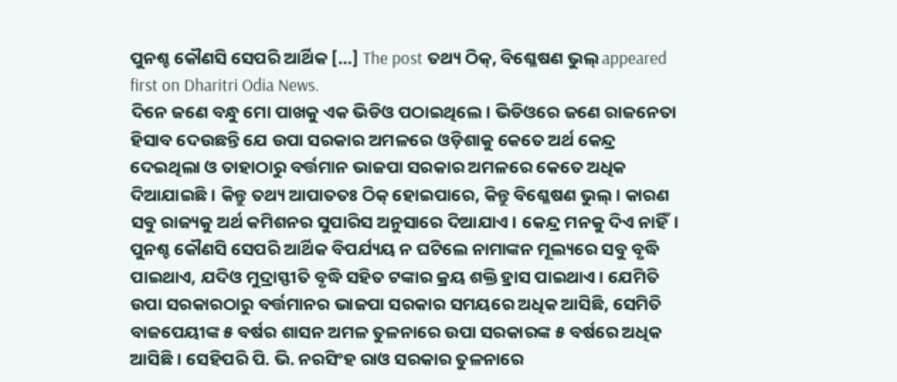ପୁନଶ୍ଚ କୌଣସି ସେପରି ଆର୍ଥିକ […] The post ତଥ୍ୟ ଠିକ୍, ବିଶ୍ଳେଷଣ ଭୁଲ୍ appeared first on Dharitri Odia News.
ଦିନେ ଜଣେ ବନ୍ଧୁ ମୋ ପାଖକୁ ଏକ ଭିଡିଓ ପଠାଇଥିଲେ। ଭିଡିଓରେ ଜଣେ ରାଜନେତା ହିସାବ ଦେଉଛନ୍ତି ଯେ ଉପା ସରକାର ଅମଳରେ ଓଡ଼ିଶାକୁ କେତେ ଅର୍ଥ କେନ୍ଦ୍ର ଦେଇଥିଲା ଓ ତାହାଠାରୁ ବର୍ତ୍ତମାନ ଭାଜପା ସରକାର ଅମଳରେ କେତେ ଅଧିକ ଦିଆଯାଇଛି। କିନ୍ତୁ ତଥ୍ୟ ଆପାତତଃ ଠିକ୍ ହୋଇପାରେ, କିନ୍ତୁ ବିଶ୍ଳେଷଣ ଭୁଲ୍। କାରଣ ସବୁ ରାଜ୍ୟକୁ ଅର୍ଥ କମିଶନର ସୁପାରିସ ଅନୁସାରେ ଦିଆଯାଏ। କେନ୍ଦ୍ର ମନକୁ ଦିଏ ନାହିଁ। ପୁନଶ୍ଚ କୌଣସି ସେପରି ଆର୍ଥିକ ବିପର୍ଯ୍ୟୟ ନ ଘଟିଲେ ନାମାଙ୍କନ ମୂଲ୍ୟରେ ସବୁ ବୃଦ୍ଧି ପାଇଥାଏ, ଯଦିଓ ମୁଦ୍ରାସ୍ଫୀତି ବୃଦ୍ଧି ସହିତ ଟଙ୍କାର କ୍ରୟ ଶକ୍ତି ହ୍ରାସ ପାଇଥାଏ। ଯେମିତି ଉପା ସରକାରଠାରୁ ବର୍ତ୍ତମାନର ଭାଜପା ସରକାର ସମୟରେ ଅଧିକ ଆସିଛି, ସେମିତି ବାଜପେୟୀଙ୍କ ୫ ବର୍ଷର ଶାସନ ଅମଳ ତୁଳନାରେ ଉପା ସରକାରଙ୍କ ୫ ବର୍ଷରେ ଅଧିକ ଆସିଛି। ସେହିପରି ପି. ଭି. ନରସିଂହ ରାଓ ସରକାର ତୁଳନାରେ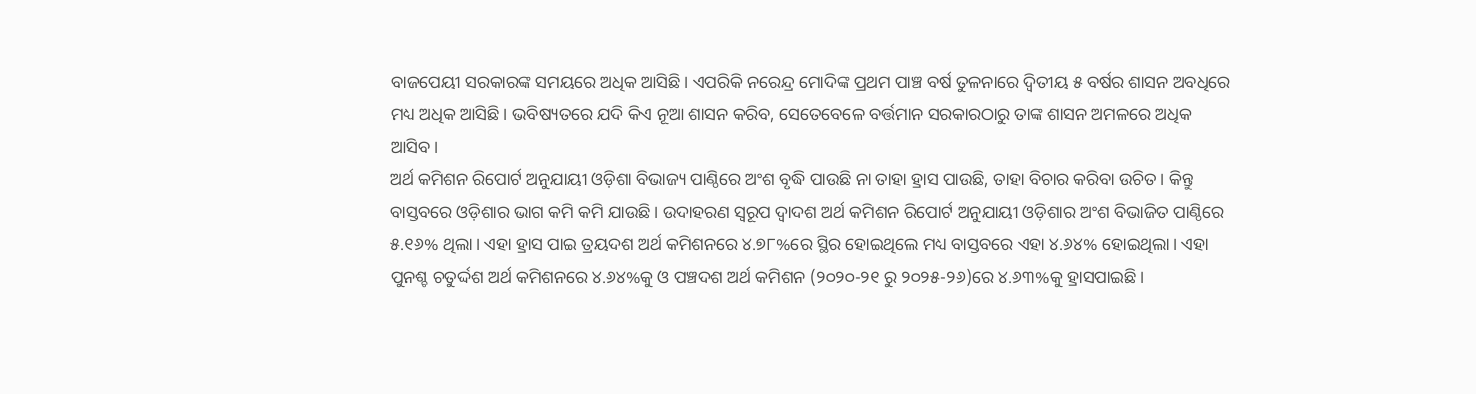ବାଜପେୟୀ ସରକାରଙ୍କ ସମୟରେ ଅଧିକ ଆସିଛି। ଏପରିକି ନରେନ୍ଦ୍ର ମୋଦିଙ୍କ ପ୍ରଥମ ପାଞ୍ଚ ବର୍ଷ ତୁଳନାରେ ଦ୍ୱିତୀୟ ୫ ବର୍ଷର ଶାସନ ଅବଧିରେ ମଧ୍ୟ ଅଧିକ ଆସିଛି। ଭବିଷ୍ୟତରେ ଯଦି କିଏ ନୂଆ ଶାସନ କରିବ, ସେତେବେଳେ ବର୍ତ୍ତମାନ ସରକାରଠାରୁ ତାଙ୍କ ଶାସନ ଅମଳରେ ଅଧିକ ଆସିବ।
ଅର୍ଥ କମିଶନ ରିପୋର୍ଟ ଅନୁଯାୟୀ ଓଡ଼ିଶା ବିଭାଜ୍ୟ ପାଣ୍ଠିରେ ଅଂଶ ବୃଦ୍ଧି ପାଉଛି ନା ତାହା ହ୍ରାସ ପାଉଛି, ତାହା ବିଚାର କରିବା ଉଚିତ। କିନ୍ତୁ ବାସ୍ତବରେ ଓଡ଼ିଶାର ଭାଗ କମି କମି ଯାଉଛି। ଉଦାହରଣ ସ୍ବରୂପ ଦ୍ୱାଦଶ ଅର୍ଥ କମିଶନ ରିପୋର୍ଟ ଅନୁଯାୟୀ ଓଡ଼ିଶାର ଅଂଶ ବିଭାଜିତ ପାଣ୍ଠିରେ ୫.୧୬% ଥିଲା। ଏହା ହ୍ରାସ ପାଇ ତ୍ରୟଦଶ ଅର୍ଥ କମିଶନରେ ୪.୭୮%ରେ ସ୍ଥିର ହୋଇଥିଲେ ମଧ୍ୟ ବାସ୍ତବରେ ଏହା ୪.୬୪% ହୋଇଥିଲା। ଏହା ପୁନଶ୍ଚ ଚତୁର୍ଦ୍ଦଶ ଅର୍ଥ କମିଶନରେ ୪.୬୪%କୁ ଓ ପଞ୍ଚଦଶ ଅର୍ଥ କମିଶନ (୨୦୨୦-୨୧ ରୁ ୨୦୨୫-୨୬)ରେ ୪.୬୩%କୁ ହ୍ରାସପାଇଛି।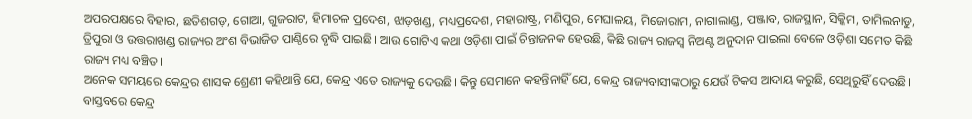ଅପରପକ୍ଷରେ ବିହାର, ଛତିଶଗଡ଼, ଗୋଆ, ଗୁଜରାଟ, ହିମାଚଳ ପ୍ରଦେଶ, ଝାଡ଼ଖଣ୍ଡ, ମଧ୍ୟପ୍ରଦେଶ, ମହାରାଷ୍ଟ୍ର, ମଣିପୁର, ମେଘାଳୟ, ମିଜୋରାମ, ନାଗାଲାଣ୍ଡ, ପଞ୍ଜାବ, ରାଜସ୍ଥାନ, ସିକ୍କିମ, ତାମିଲନାଡୁ, ତ୍ରିପୁରା ଓ ଉତ୍ତରାଖଣ୍ଡ ରାଜ୍ୟର ଅଂଶ ବିଭାଜିତ ପାଣ୍ଠିରେ ବୃଦ୍ଧି ପାଇଛି। ଆଉ ଗୋଟିଏ କଥା ଓଡ଼ିଶା ପାଇଁ ଚିନ୍ତାଜନକ ହେଉଛି, କିଛି ରାଜ୍ୟ ରାଜସ୍ବ ନିଅଣ୍ଟ ଅନୁଦାନ ପାଇଲା ବେଳେ ଓଡ଼ିଶା ସମେତ କିଛି ରାଜ୍ୟ ମଧ୍ୟ ବଞ୍ଚିତ।
ଅନେକ ସମୟରେ କେନ୍ଦ୍ରର ଶାସକ ଶ୍ରେଣୀ କହିଥାନ୍ତି ଯେ, କେନ୍ଦ୍ର ଏତେ ରାଜ୍ୟକୁ ଦେଉଛି। କିନ୍ତୁ ସେମାନେ କହନ୍ତିନାହିଁ ଯେ, କେନ୍ଦ୍ର ରାଜ୍ୟବାସୀଙ୍କଠାରୁ ଯେଉଁ ଟିକସ ଆଦାୟ କରୁଛି, ସେଥିରୁହିଁ ଦେଉଛି। ବାସ୍ତବରେ କେନ୍ଦ୍ର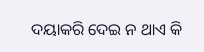ଦୟାକରି ଦେଇ ନ ଥାଏ କି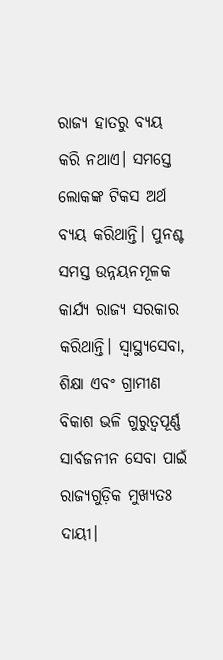ରାଜ୍ୟ ହାତରୁ ବ୍ୟୟ କରି ନଥାଏ। ସମସ୍ତେ ଲୋକଙ୍କ ଟିକସ ଅର୍ଥ ବ୍ୟୟ କରିଥାନ୍ତି। ପୁନଶ୍ଚ ସମସ୍ତ ଉନ୍ନୟନମୂଳକ କାର୍ଯ୍ୟ ରାଜ୍ୟ ସରକାର କରିଥାନ୍ତି। ସ୍ବାସ୍ଥ୍ୟସେବା, ଶିକ୍ଷା ଏବଂ ଗ୍ରାମୀଣ ବିକାଶ ଭଳି ଗୁରୁତ୍ୱପୂର୍ଣ୍ଣ ସାର୍ବଜନୀନ ସେବା ପାଇଁ ରାଜ୍ୟଗୁଡ଼ିକ ମୁଖ୍ୟତଃ ଦାୟୀ।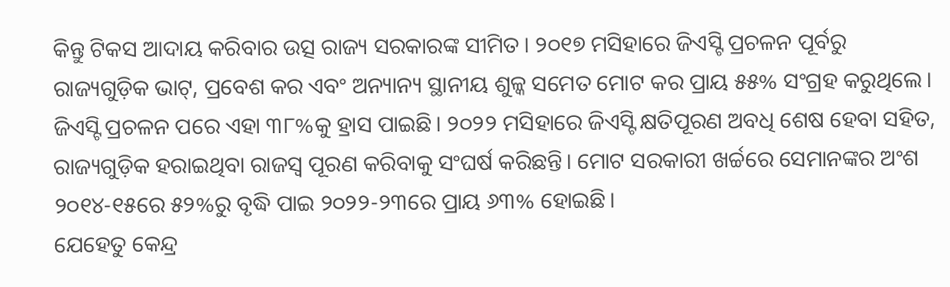କିନ୍ତୁ ଟିକସ ଆଦାୟ କରିବାର ଉତ୍ସ ରାଜ୍ୟ ସରକାରଙ୍କ ସୀମିତ। ୨୦୧୭ ମସିହାରେ ଜିଏସ୍ଟି ପ୍ରଚଳନ ପୂର୍ବରୁ ରାଜ୍ୟଗୁଡ଼ିକ ଭାଟ୍, ପ୍ରବେଶ କର ଏବଂ ଅନ୍ୟାନ୍ୟ ସ୍ଥାନୀୟ ଶୁଳ୍କ ସମେତ ମୋଟ କର ପ୍ରାୟ ୫୫% ସଂଗ୍ରହ କରୁଥିଲେ। ଜିଏସ୍ଟି ପ୍ରଚଳନ ପରେ ଏହା ୩୮%କୁ ହ୍ରାସ ପାଇଛି। ୨୦୨୨ ମସିହାରେ ଜିଏସ୍ଟି କ୍ଷତିପୂରଣ ଅବଧି ଶେଷ ହେବା ସହିତ, ରାଜ୍ୟଗୁଡ଼ିକ ହରାଇଥିବା ରାଜସ୍ବ ପୂରଣ କରିବାକୁ ସଂଘର୍ଷ କରିଛନ୍ତି। ମୋଟ ସରକାରୀ ଖର୍ଚ୍ଚରେ ସେମାନଙ୍କର ଅଂଶ ୨୦୧୪-୧୫ରେ ୫୨%ରୁ ବୃଦ୍ଧି ପାଇ ୨୦୨୨-୨୩ରେ ପ୍ରାୟ ୬୩% ହୋଇଛି।
ଯେହେତୁ କେନ୍ଦ୍ର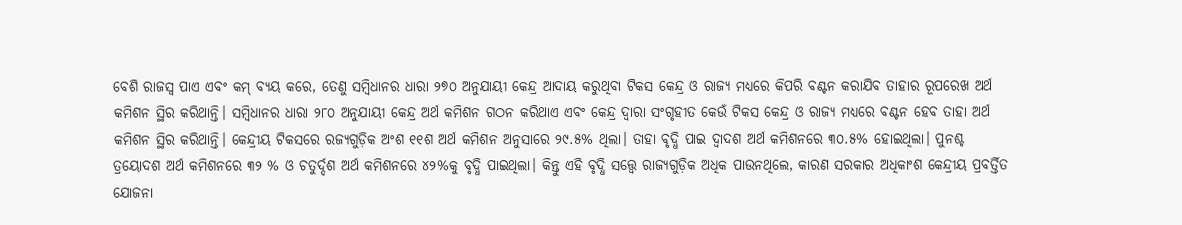ବେଶି ରାଜସ୍ବ ପାଏ ଏବଂ କମ୍ ବ୍ୟୟ କରେ, ତେଣୁ ସମ୍ବିଧାନର ଧାରା ୨୭୦ ଅନୁଯାୟୀ କେନ୍ଦ୍ର ଆଦାୟ କରୁଥିବା ଟିକସ କେନ୍ଦ୍ର ଓ ରାଜ୍ୟ ମଧ୍ୟରେ କିପରି ବଣ୍ଟନ କରାଯିବ ତାହାର ରୂପରେଖ ଅର୍ଥ କମିଶନ ସ୍ଥିର କରିଥାନ୍ତି। ସମ୍ବିଧାନର ଧାରା ୨୮୦ ଅନୁଯାୟୀ କେନ୍ଦ୍ର ଅର୍ଥ କମିଶନ ଗଠନ କରିଥାଏ ଏବଂ କେନ୍ଦ୍ର ଦ୍ୱାରା ସଂଗୃହୀତ କେଉଁ ଟିକସ କେନ୍ଦ୍ର ଓ ରାଜ୍ୟ ମଧ୍ୟରେ ବଣ୍ଟନ ହେବ ତାହା ଅର୍ଥ କମିଶନ ସ୍ଥିର କରିଥାନ୍ତି। କେନ୍ଦ୍ରୀୟ ଟିକସରେ ରଜ୍ୟଗୁଡ଼ିକ ଅଂଶ ୧୧ଶ ଅର୍ଥ କମିଶନ ଅନୁସାରେ ୨୯.୫% ଥିଲା। ତାହା ବୃଦ୍ଧି ପାଇ ଦ୍ୱାଦଶ ଅର୍ଥ କମିଶନରେ ୩୦.୫% ହୋଇଥିଲା। ପୁନଶ୍ଚ ତ୍ରୟୋଦଶ ଅର୍ଥ କମିଶନରେ ୩୨ % ଓ ଚତୁର୍ଦ୍ଦଶ ଅର୍ଥ କମିଶନରେ ୪୨%କୁ ବୃଦ୍ଧି ପାଇଥିଲା। କିନ୍ତୁ ଏହି ବୃଦ୍ଧି ସତ୍ତ୍ୱେ ରାଜ୍ୟଗୁଡ଼ିକ ଅଧିକ ପାଉନଥିଲେ, କାରଣ ସରକାର ଅଧିକାଂଶ କେନ୍ଦ୍ରୀୟ ପ୍ରବର୍ତ୍ତିତ ଯୋଜନା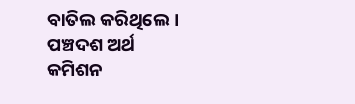ବାତିଲ କରିଥିଲେ। ପଞ୍ଚଦଶ ଅର୍ଥ କମିଶନ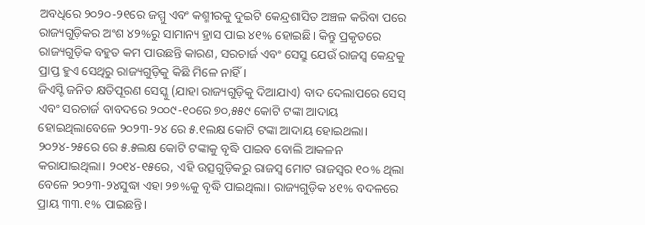ଅବଧିରେ ୨୦୨୦-୨୧ରେ ଜମ୍ମୁ ଏବଂ କଶ୍ମୀରକୁ ଦୁଇଟି କେନ୍ଦ୍ରଶାସିତ ଅଞ୍ଚଳ କରିବା ପରେ ରାଜ୍ୟଗୁଡ଼ିକର ଅଂଶ ୪୨%ରୁ ସାମାନ୍ୟ ହ୍ରାସ ପାଇ ୪୧% ହୋଇଛି। କିନ୍ତୁ ପ୍ରକୃତରେ ରାଜ୍ୟଗୁଡ଼ିକ ବହୁତ କମ ପାଉଛନ୍ତି କାରଣ, ସରଚାର୍ଜ ଏବଂ ସେସ୍ରୁ ଯେଉଁ ରାଜସ୍ବ କେନ୍ଦ୍ରକୁ ପ୍ରାପ୍ତ ହୁଏ ସେଥିରୁ ରାଜ୍ୟଗୁଡ଼ିକୁ କିଛି ମିଳେ ନାହିଁ।
ଜିଏସ୍ଟି ଜନିତ କ୍ଷତିପୂରଣ ସେସ୍କୁ (ଯାହା ରାଜ୍ୟଗୁଡ଼ିକୁ ଦିଆଯାଏ) ବାଦ ଦେଲାପରେ ସେସ୍ ଏବଂ ସରଚାର୍ଜ ବାବଦରେ ୨୦୦୯-୧୦ରେ ୭୦,୫୫୯ କୋଟି ଟଙ୍କା ଆଦାୟ ହୋଇଥିଲାବେଳେ ୨୦୨୩-୨୪ ରେ ୫.୧ଲକ୍ଷ କୋଟି ଟଙ୍କା ଆଦାୟ ହୋଇଥଲା। ୨୦୨୪-୨୫ରେ ରେ ୫.୫ଲକ୍ଷ କୋଟି ଟଙ୍କାକୁ ବୃଦ୍ଧି ପାଇବ ବୋଲି ଆକଳନ କରାଯାଇଥିଲା। ୨୦୧୪-୧୫ରେ, ଏହି ଉତ୍ସଗୁଡ଼ିକରୁ ରାଜସ୍ବ ମୋଟ ରାଜସ୍ବର ୧୦% ଥିଲା ବେଳେ ୨୦୨୩-୨୪ସୁଦ୍ଧା ଏହା ୨୭%କୁ ବୃଦ୍ଧି ପାଇଥିଲା। ରାଜ୍ୟଗୁଡ଼ିକ ୪୧% ବଦଳରେ ପ୍ରାୟ ୩୩.୧% ପାଇଛନ୍ତି।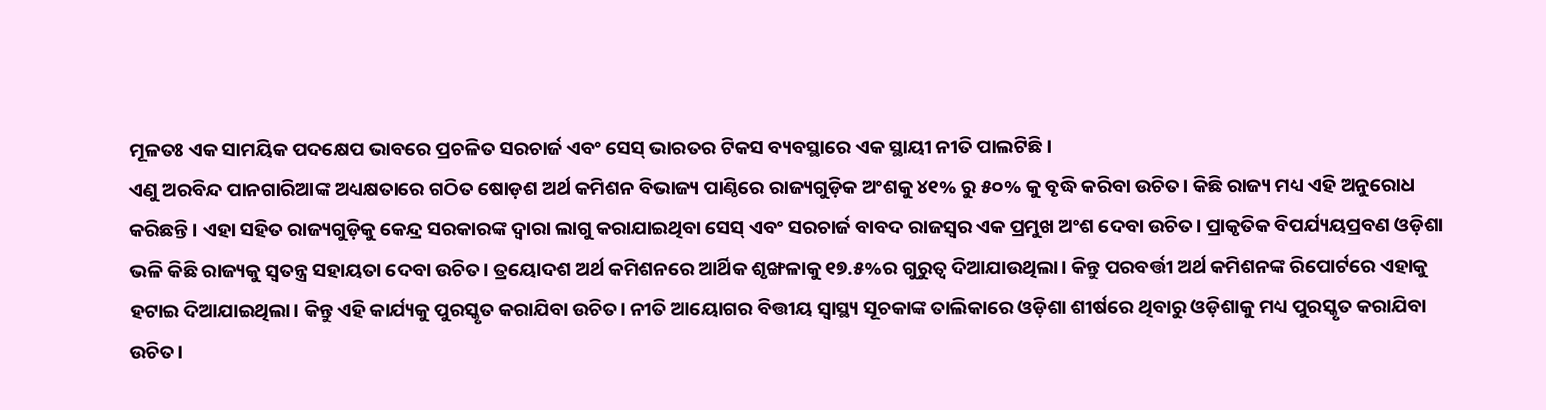ମୂଳତଃ ଏକ ସାମୟିକ ପଦକ୍ଷେପ ଭାବରେ ପ୍ରଚଳିତ ସରଚାର୍ଜ ଏବଂ ସେସ୍ ଭାରତର ଟିକସ ବ୍ୟବସ୍ଥାରେ ଏକ ସ୍ଥାୟୀ ନୀତି ପାଲଟିଛି।
ଏଣୁ ଅରବିନ୍ଦ ପାନଗାରିଆଙ୍କ ଅଧ୍ୟକ୍ଷତାରେ ଗଠିତ ଷୋଡ଼ଶ ଅର୍ଥ କମିଶନ ବିଭାଜ୍ୟ ପାଣ୍ଠିରେ ରାଜ୍ୟଗୁଡ଼ିକ ଅଂଶକୁ ୪୧% ରୁ ୫୦% କୁ ବୃଦ୍ଧି କରିବା ଉଚିତ। କିଛି ରାଜ୍ୟ ମଧ୍ୟ ଏହି ଅନୁରୋଧ କରିଛନ୍ତି। ଏହା ସହିତ ରାଜ୍ୟଗୁଡ଼ିକୁ କେନ୍ଦ୍ର ସରକାରଙ୍କ ଦ୍ୱାରା ଲାଗୁ କରାଯାଇଥିବା ସେସ୍ ଏବଂ ସରଚାର୍ଜ ବାବଦ ରାଜସ୍ବର ଏକ ପ୍ରମୁଖ ଅଂଶ ଦେବା ଉଚିତ। ପ୍ରାକୃତିକ ବିପର୍ଯ୍ୟୟପ୍ରବଣ ଓଡ଼ିଶା ଭଳି କିଛି ରାଜ୍ୟକୁ ସ୍ବତନ୍ତ୍ର ସହାୟତା ଦେବା ଉଚିତ। ତ୍ରୟୋଦଶ ଅର୍ଥ କମିଶନରେ ଆର୍ଥିକ ଶୃଙ୍ଖଳାକୁ ୧୭.୫%ର ଗୁରୁତ୍ୱ ଦିଆଯାଉଥିଲା। କିନ୍ତୁ ପରବର୍ତ୍ତୀ ଅର୍ଥ କମିଶନଙ୍କ ରିପୋର୍ଟରେ ଏହାକୁ ହଟାଇ ଦିଆଯାଇଥିଲା। କିନ୍ତୁ ଏହି କାର୍ଯ୍ୟକୁ ପୁରସ୍କୃତ କରାଯିବା ଉଚିତ। ନୀତି ଆୟୋଗର ବିତ୍ତୀୟ ସ୍ବାସ୍ଥ୍ୟ ସୂଚକାଙ୍କ ତାଲିକାରେ ଓଡ଼ିଶା ଶୀର୍ଷରେ ଥିବାରୁ ଓଡ଼ିଶାକୁ ମଧ୍ୟ ପୁରସ୍କୃତ କରାଯିବା ଉଚିତ।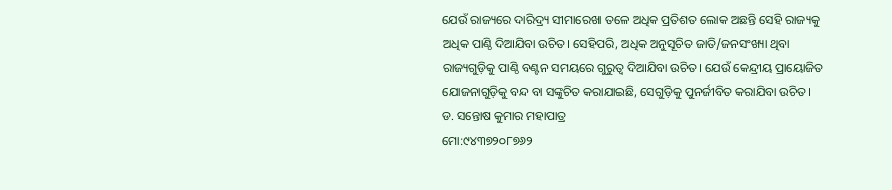ଯେଉଁ ରାଜ୍ୟରେ ଦାରିଦ୍ର୍ୟ ସୀମାରେଖା ତଳେ ଅଧିକ ପ୍ରତିଶତ ଲୋକ ଅଛନ୍ତି ସେହି ରାଜ୍ୟକୁ ଅଧିକ ପାଣ୍ଠି ଦିଆଯିବା ଉଚିତ। ସେହିପରି, ଅଧିକ ଅନୁସୂଚିତ ଜାତି/ଜନସଂଖ୍ୟା ଥିବା ରାଜ୍ୟଗୁଡ଼ିକୁ ପାଣ୍ଠି ବଣ୍ଟନ ସମୟରେ ଗୁରୁତ୍ୱ ଦିଆଯିବା ଉଚିତ। ଯେଉଁ କେନ୍ଦ୍ରୀୟ ପ୍ରାୟୋଜିତ ଯୋଜନାଗୁଡ଼ିକୁ ବନ୍ଦ ବା ସଙ୍କୁଚିତ କରାଯାଇଛି, ସେଗୁଡ଼ିକୁ ପୁନର୍ଜୀବିତ କରାଯିବା ଉଚିତ।
ଡ. ସନ୍ତୋଷ କୁମାର ମହାପାତ୍ର
ମୋ:୯୪୩୭୨୦୮୭୬୨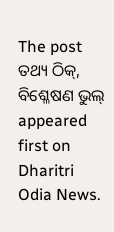The post ତଥ୍ୟ ଠିକ୍, ବିଶ୍ଳେଷଣ ଭୁଲ୍ appeared first on Dharitri Odia News.